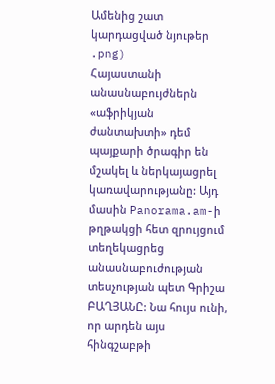Ամենից շատ կարդացված նյութեր
.png)
Հայաստանի անասնաբույժներն «աֆրիկյան ժանտախտի» դեմ պայքարի ծրագիր են մշակել և ներկայացրել կառավարությանը: Այդ մասին Panorama.am-ի թղթակցի հետ զրույցում տեղեկացրեց անասնաբուժության տեսչության պետ Գրիշա ԲԱՂՅԱՆԸ: Նա հույս ունի, որ արդեն այս հինգշաբթի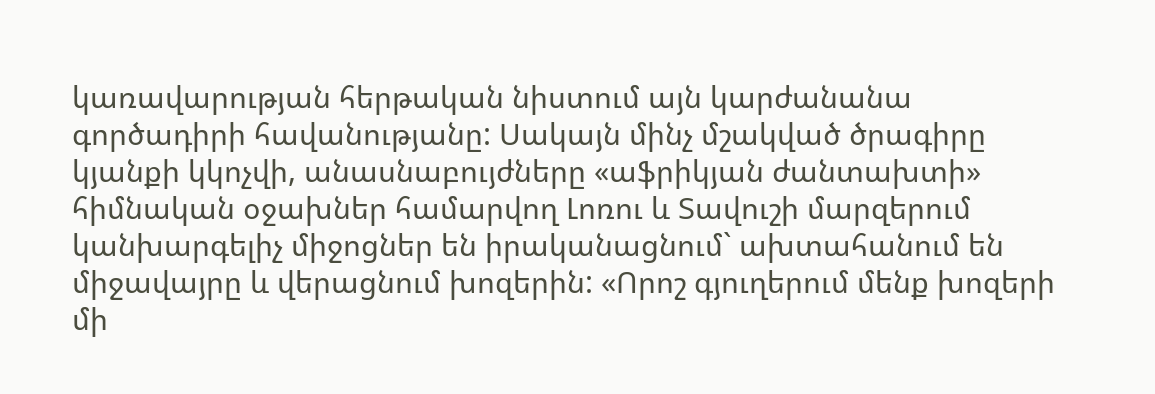կառավարության հերթական նիստում այն կարժանանա գործադիրի հավանությանը: Սակայն մինչ մշակված ծրագիրը կյանքի կկոչվի, անասնաբույժները «աֆրիկյան ժանտախտի» հիմնական օջախներ համարվող Լոռու և Տավուշի մարզերում կանխարգելիչ միջոցներ են իրականացնում` ախտահանում են միջավայրը և վերացնում խոզերին: «Որոշ գյուղերում մենք խոզերի մի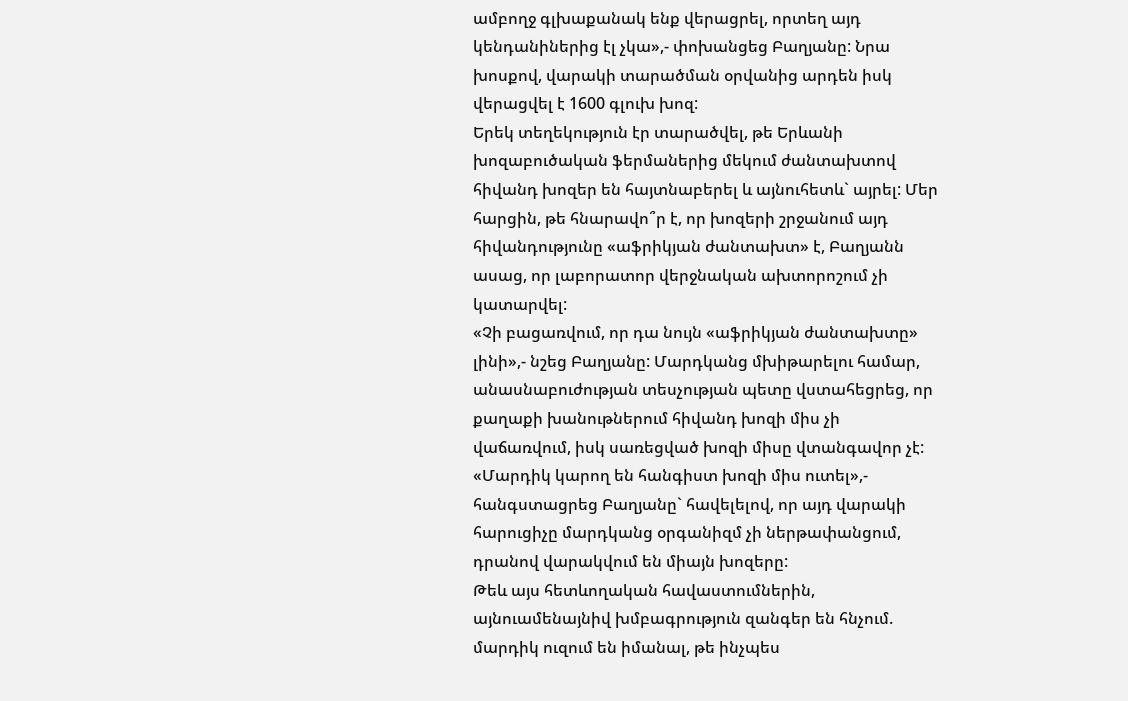ամբողջ գլխաքանակ ենք վերացրել, որտեղ այդ կենդանիներից էլ չկա»,- փոխանցեց Բաղյանը: Նրա խոսքով, վարակի տարածման օրվանից արդեն իսկ վերացվել է 1600 գլուխ խոզ:
Երեկ տեղեկություն էր տարածվել, թե Երևանի խոզաբուծական ֆերմաներից մեկում ժանտախտով հիվանդ խոզեր են հայտնաբերել և այնուհետև` այրել: Մեր հարցին, թե հնարավո՞ր է, որ խոզերի շրջանում այդ հիվանդությունը «աֆրիկյան ժանտախտ» է, Բաղյանն ասաց, որ լաբորատոր վերջնական ախտորոշում չի կատարվել:
«Չի բացառվում, որ դա նույն «աֆրիկյան ժանտախտը» լինի»,- նշեց Բաղյանը: Մարդկանց մխիթարելու համար, անասնաբուժության տեսչության պետը վստահեցրեց, որ քաղաքի խանութներում հիվանդ խոզի միս չի վաճառվում, իսկ սառեցված խոզի միսը վտանգավոր չէ:
«Մարդիկ կարող են հանգիստ խոզի միս ուտել»,- հանգստացրեց Բաղյանը` հավելելով, որ այդ վարակի հարուցիչը մարդկանց օրգանիզմ չի ներթափանցում, դրանով վարակվում են միայն խոզերը:
Թեև այս հետևողական հավաստումներին, այնուամենայնիվ խմբագրություն զանգեր են հնչում. մարդիկ ուզում են իմանալ, թե ինչպես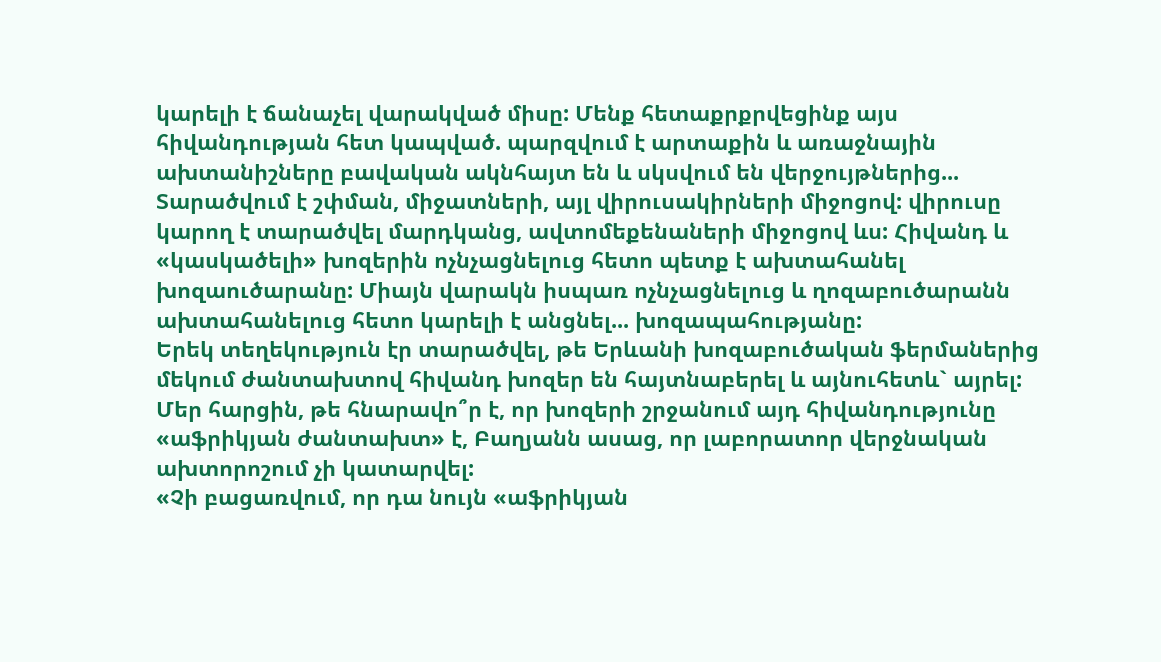կարելի է ճանաչել վարակված միսը: Մենք հետաքրքրվեցինք այս հիվանդության հետ կապված. պարզվում է արտաքին և առաջնային ախտանիշները բավական ակնհայտ են և սկսվում են վերջույթներից... Տարածվում է շփման, միջատների, այլ վիրուսակիրների միջոցով: վիրուսը կարող է տարածվել մարդկանց, ավտոմեքենաների միջոցով ևս: Հիվանդ և «կասկածելի» խոզերին ոչնչացնելուց հետո պետք է ախտահանել խոզաուծարանը: Միայն վարակն իսպառ ոչնչացնելուց և ղոզաբուծարանն ախտահանելուց հետո կարելի է անցնել... խոզապահությանը:
Երեկ տեղեկություն էր տարածվել, թե Երևանի խոզաբուծական ֆերմաներից մեկում ժանտախտով հիվանդ խոզեր են հայտնաբերել և այնուհետև` այրել: Մեր հարցին, թե հնարավո՞ր է, որ խոզերի շրջանում այդ հիվանդությունը «աֆրիկյան ժանտախտ» է, Բաղյանն ասաց, որ լաբորատոր վերջնական ախտորոշում չի կատարվել:
«Չի բացառվում, որ դա նույն «աֆրիկյան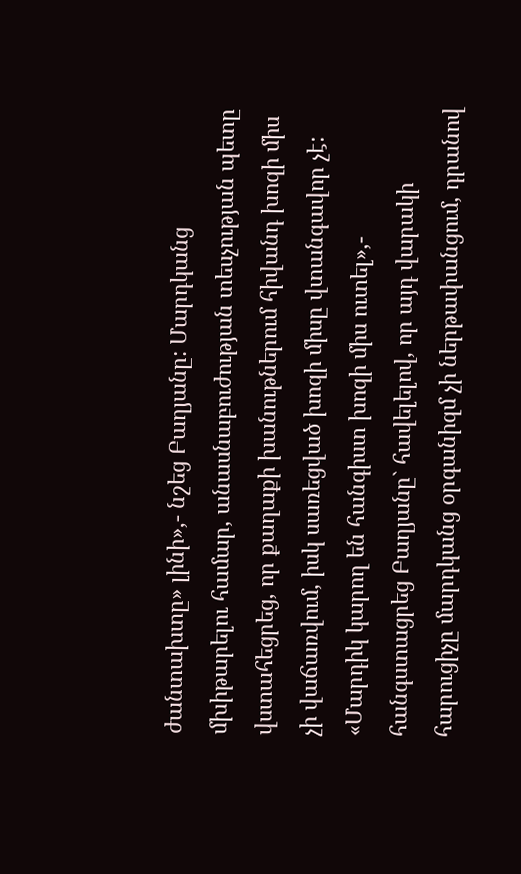ժանտախտը» լինի»,- նշեց Բաղյանը: Մարդկանց մխիթարելու համար, անասնաբուժության տեսչության պետը վստահեցրեց, որ քաղաքի խանութներում հիվանդ խոզի միս չի վաճառվում, իսկ սառեցված խոզի միսը վտանգավոր չէ:
«Մարդիկ կարող են հանգիստ խոզի միս ուտել»,- հանգստացրեց Բաղյանը` հավելելով, որ այդ վարակի հարուցիչը մարդկանց օրգանիզմ չի ներթափանցում, դրանով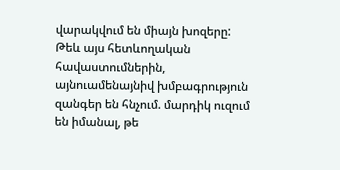վարակվում են միայն խոզերը:
Թեև այս հետևողական հավաստումներին, այնուամենայնիվ խմբագրություն զանգեր են հնչում. մարդիկ ուզում են իմանալ, թե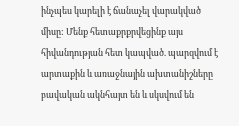ինչպես կարելի է ճանաչել վարակված միսը: Մենք հետաքրքրվեցինք այս հիվանդության հետ կապված. պարզվում է արտաքին և առաջնային ախտանիշները բավական ակնհայտ են և սկսվում են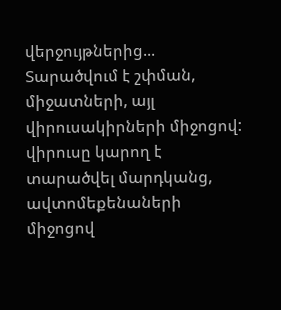վերջույթներից... Տարածվում է շփման, միջատների, այլ վիրուսակիրների միջոցով: վիրուսը կարող է տարածվել մարդկանց, ավտոմեքենաների միջոցով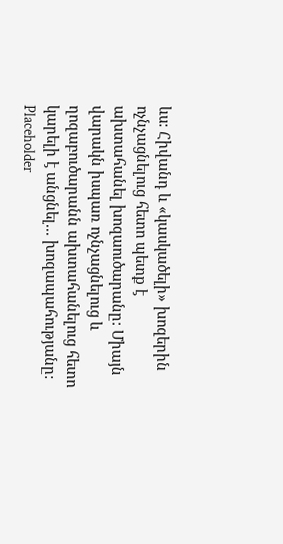ևս: Հիվանդ և «կասկածելի» խոզերին ոչնչացնելուց հետո պետք է ախտահանել խոզաուծարանը: Միայն վարակն իսպառ ոչնչացնելուց և ղոզաբուծարանն ախտահանելուց հետո կարելի է անցնել... խոզապահությանը:
Placeholder